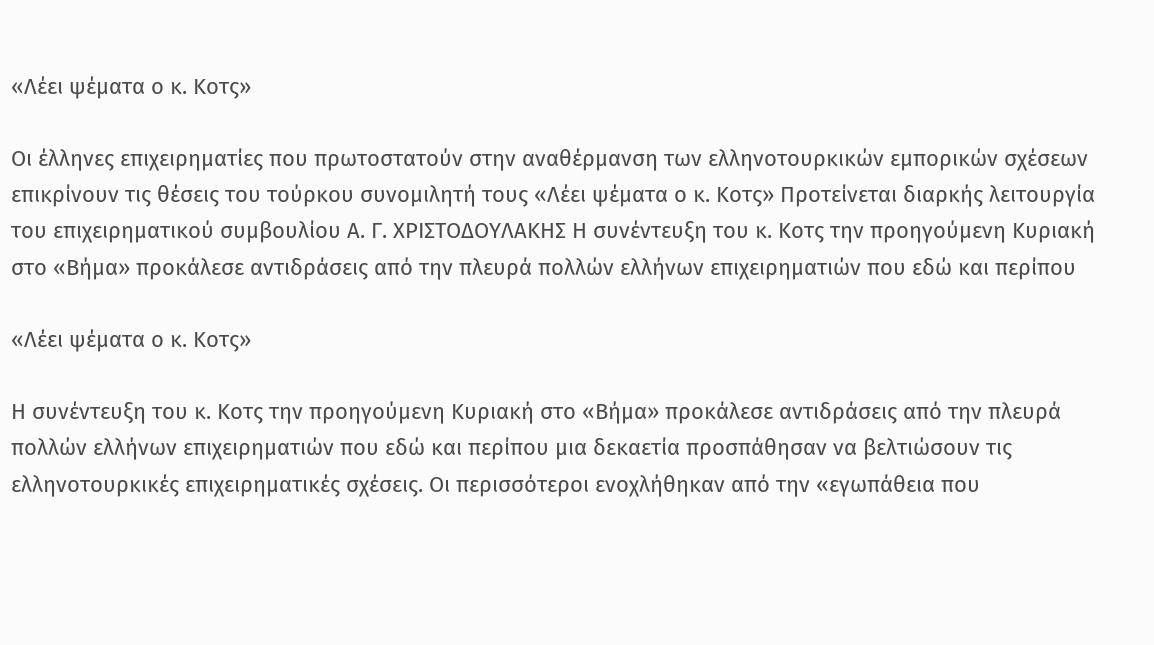«Λέει ψέματα ο κ. Κοτς»

Οι έλληνες επιχειρηματίες που πρωτοστατούν στην αναθέρμανση των ελληνοτουρκικών εμπορικών σχέσεων επικρίνουν τις θέσεις του τούρκου συνομιλητή τους «Λέει ψέματα ο κ. Κοτς» Προτείνεται διαρκής λειτουργία του επιχειρηματικού συμβουλίου Α. Γ. ΧΡΙΣΤΟΔΟΥΛΑΚΗΣ Η συνέντευξη του κ. Κοτς την προηγούμενη Κυριακή στο «Βήμα» προκάλεσε αντιδράσεις από την πλευρά πολλών ελλήνων επιχειρηματιών που εδώ και περίπου

«Λέει ψέματα ο κ. Κοτς»

Η συνέντευξη του κ. Κοτς την προηγούμενη Κυριακή στο «Βήμα» προκάλεσε αντιδράσεις από την πλευρά πολλών ελλήνων επιχειρηματιών που εδώ και περίπου μια δεκαετία προσπάθησαν να βελτιώσουν τις ελληνοτουρκικές επιχειρηματικές σχέσεις. Οι περισσότεροι ενοχλήθηκαν από την «εγωπάθεια που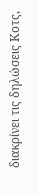διακρίνει τις δηλώσεις Κοτς,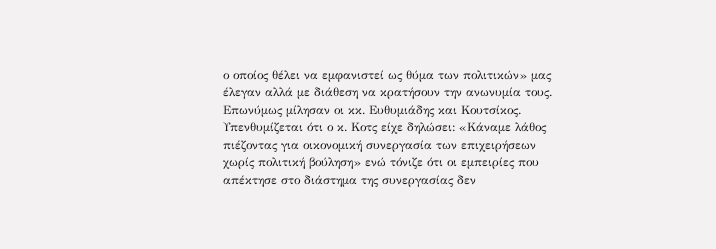ο οποίος θέλει να εμφανιστεί ως θύμα των πολιτικών» μας έλεγαν αλλά με διάθεση να κρατήσουν την ανωνυμία τους. Επωνύμως μίλησαν οι κκ. Ευθυμιάδης και Κουτσίκος. Υπενθυμίζεται ότι ο κ. Κοτς είχε δηλώσει: «Κάναμε λάθος πιέζοντας για οικονομική συνεργασία των επιχειρήσεων χωρίς πολιτική βούληση» ενώ τόνιζε ότι οι εμπειρίες που απέκτησε στο διάστημα της συνεργασίας δεν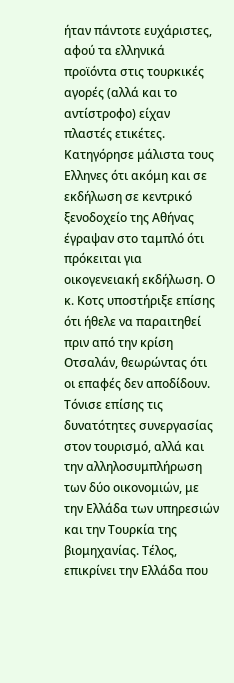ήταν πάντοτε ευχάριστες, αφού τα ελληνικά προϊόντα στις τουρκικές αγορές (αλλά και το αντίστροφο) είχαν πλαστές ετικέτες. Κατηγόρησε μάλιστα τους Ελληνες ότι ακόμη και σε εκδήλωση σε κεντρικό ξενοδοχείο της Αθήνας έγραψαν στο ταμπλό ότι πρόκειται για οικογενειακή εκδήλωση. Ο κ. Κοτς υποστήριξε επίσης ότι ήθελε να παραιτηθεί πριν από την κρίση Οτσαλάν, θεωρώντας ότι οι επαφές δεν αποδίδουν. Τόνισε επίσης τις δυνατότητες συνεργασίας στον τουρισμό, αλλά και την αλληλοσυμπλήρωση των δύο οικονομιών, με την Ελλάδα των υπηρεσιών και την Τουρκία της βιομηχανίας. Τέλος, επικρίνει την Ελλάδα που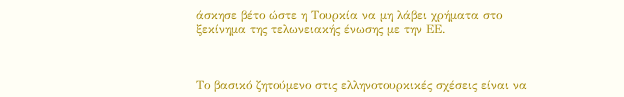άσκησε βέτο ώστε η Τουρκία να μη λάβει χρήματα στο ξεκίνημα της τελωνειακής ένωσης με την ΕΕ.



Το βασικό ζητούμενο στις ελληνοτουρκικές σχέσεις είναι να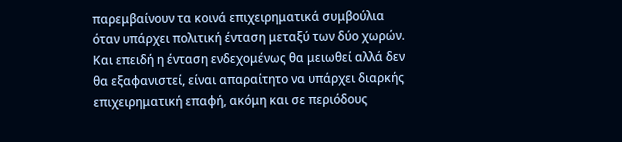παρεμβαίνουν τα κοινά επιχειρηματικά συμβούλια όταν υπάρχει πολιτική ένταση μεταξύ των δύο χωρών. Και επειδή η ένταση ενδεχομένως θα μειωθεί αλλά δεν θα εξαφανιστεί, είναι απαραίτητο να υπάρχει διαρκής επιχειρηματική επαφή, ακόμη και σε περιόδους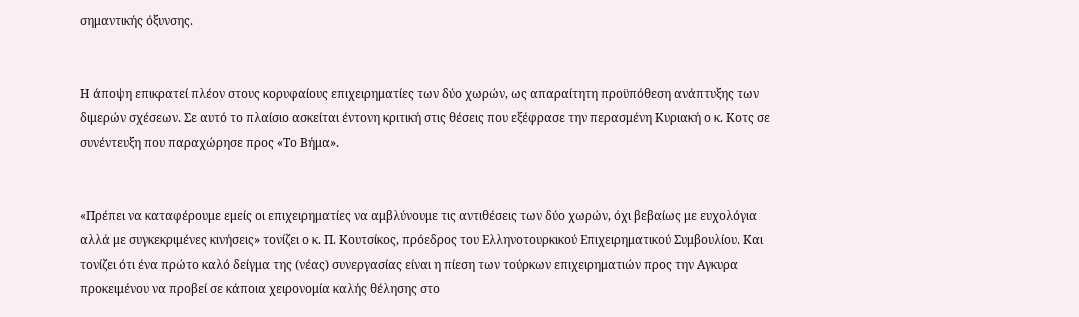σημαντικής όξυνσης.


Η άποψη επικρατεί πλέον στους κορυφαίους επιχειρηματίες των δύο χωρών, ως απαραίτητη προϋπόθεση ανάπτυξης των διμερών σχέσεων. Σε αυτό το πλαίσιο ασκείται έντονη κριτική στις θέσεις που εξέφρασε την περασμένη Κυριακή ο κ. Κοτς σε συνέντευξη που παραχώρησε προς «Το Βήμα».


«Πρέπει να καταφέρουμε εμείς οι επιχειρηματίες να αμβλύνουμε τις αντιθέσεις των δύο χωρών, όχι βεβαίως με ευχολόγια αλλά με συγκεκριμένες κινήσεις» τονίζει ο κ. Π. Κουτσίκος, πρόεδρος του Ελληνοτουρκικού Επιχειρηματικού Συμβουλίου. Και τονίζει ότι ένα πρώτο καλό δείγμα της (νέας) συνεργασίας είναι η πίεση των τούρκων επιχειρηματιών προς την Αγκυρα προκειμένου να προβεί σε κάποια χειρονομία καλής θέλησης στο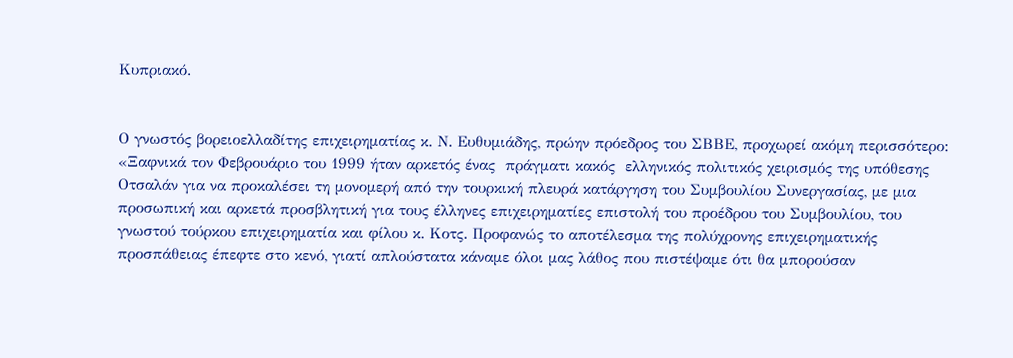Κυπριακό.


Ο γνωστός βορειοελλαδίτης επιχειρηματίας κ. Ν. Ευθυμιάδης, πρώην πρόεδρος του ΣΒΒΕ, προχωρεί ακόμη περισσότερο: «Ξαφνικά τον Φεβρουάριο του 1999 ήταν αρκετός ένας  πράγματι κακός  ελληνικός πολιτικός χειρισμός της υπόθεσης Οτσαλάν για να προκαλέσει τη μονομερή από την τουρκική πλευρά κατάργηση του Συμβουλίου Συνεργασίας, με μια προσωπική και αρκετά προσβλητική για τους έλληνες επιχειρηματίες επιστολή του προέδρου του Συμβουλίου, του γνωστού τούρκου επιχειρηματία και φίλου κ. Κοτς. Προφανώς το αποτέλεσμα της πολύχρονης επιχειρηματικής προσπάθειας έπεφτε στο κενό, γιατί απλούστατα κάναμε όλοι μας λάθος που πιστέψαμε ότι θα μπορούσαν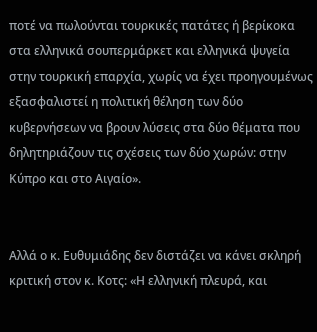ποτέ να πωλούνται τουρκικές πατάτες ή βερίκοκα στα ελληνικά σουπερμάρκετ και ελληνικά ψυγεία στην τουρκική επαρχία, χωρίς να έχει προηγουμένως εξασφαλιστεί η πολιτική θέληση των δύο κυβερνήσεων να βρουν λύσεις στα δύο θέματα που δηλητηριάζουν τις σχέσεις των δύο χωρών: στην Κύπρο και στο Αιγαίο».


Αλλά ο κ. Ευθυμιάδης δεν διστάζει να κάνει σκληρή κριτική στον κ. Κοτς: «Η ελληνική πλευρά, και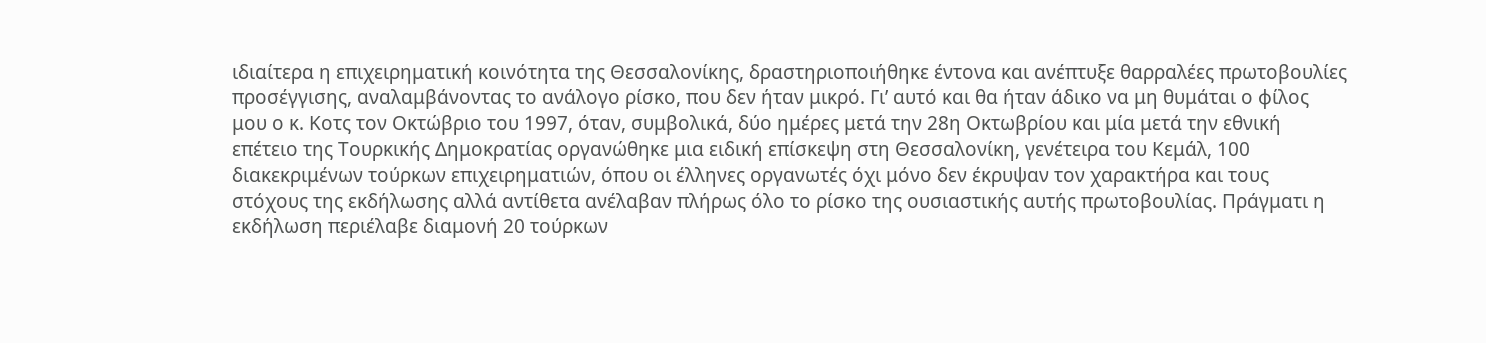ιδιαίτερα η επιχειρηματική κοινότητα της Θεσσαλονίκης, δραστηριοποιήθηκε έντονα και ανέπτυξε θαρραλέες πρωτοβουλίες προσέγγισης, αναλαμβάνοντας το ανάλογο ρίσκο, που δεν ήταν μικρό. Γι’ αυτό και θα ήταν άδικο να μη θυμάται ο φίλος μου ο κ. Κοτς τον Οκτώβριο του 1997, όταν, συμβολικά, δύο ημέρες μετά την 28η Οκτωβρίου και μία μετά την εθνική επέτειο της Τουρκικής Δημοκρατίας οργανώθηκε μια ειδική επίσκεψη στη Θεσσαλονίκη, γενέτειρα του Κεμάλ, 100 διακεκριμένων τούρκων επιχειρηματιών, όπου οι έλληνες οργανωτές όχι μόνο δεν έκρυψαν τον χαρακτήρα και τους στόχους της εκδήλωσης αλλά αντίθετα ανέλαβαν πλήρως όλο το ρίσκο της ουσιαστικής αυτής πρωτοβουλίας. Πράγματι η εκδήλωση περιέλαβε διαμονή 20 τούρκων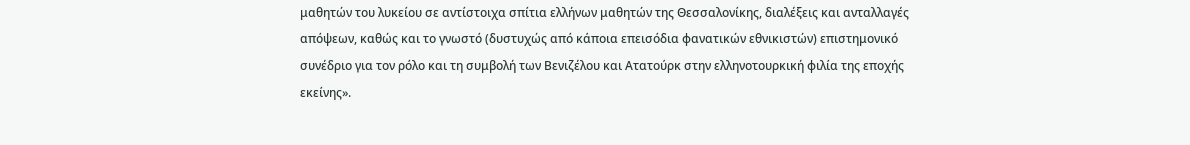μαθητών του λυκείου σε αντίστοιχα σπίτια ελλήνων μαθητών της Θεσσαλονίκης, διαλέξεις και ανταλλαγές απόψεων, καθώς και το γνωστό (δυστυχώς από κάποια επεισόδια φανατικών εθνικιστών) επιστημονικό συνέδριο για τον ρόλο και τη συμβολή των Βενιζέλου και Ατατούρκ στην ελληνοτουρκική φιλία της εποχής εκείνης».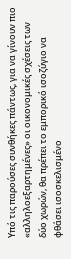Υπό τις παρούσες συνθήκες πάντως, για να γίνουν πιο «αλληλοεξαρτημένες» οι οικονομικές σχέσεις των δύο χωρών, θα πρέπει το εμπορικό ισοζύγιο να φθάσει ισοσκελισμένο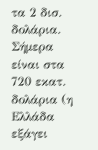τα 2 δισ. δολάρια. Σήμερα είναι στα 720 εκατ. δολάρια (η Ελλάδα εξάγει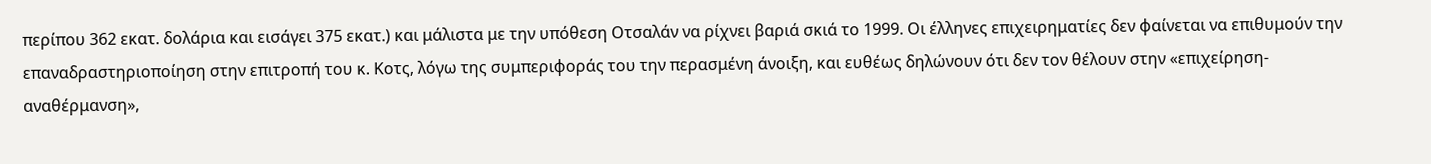περίπου 362 εκατ. δολάρια και εισάγει 375 εκατ.) και μάλιστα με την υπόθεση Οτσαλάν να ρίχνει βαριά σκιά το 1999. Οι έλληνες επιχειρηματίες δεν φαίνεται να επιθυμούν την επαναδραστηριοποίηση στην επιτροπή του κ. Κοτς, λόγω της συμπεριφοράς του την περασμένη άνοιξη, και ευθέως δηλώνουν ότι δεν τον θέλουν στην «επιχείρηση-αναθέρμανση»,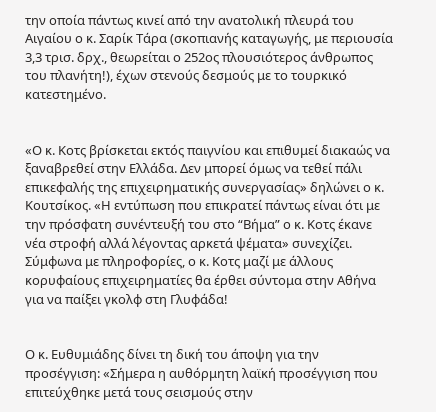την οποία πάντως κινεί από την ανατολική πλευρά του Αιγαίου ο κ. Σαρίκ Τάρα (σκοπιανής καταγωγής, με περιουσία 3,3 τρισ. δρχ., θεωρείται ο 252ος πλουσιότερος άνθρωπος του πλανήτη!), έχων στενούς δεσμούς με το τουρκικό κατεστημένο.


«Ο κ. Κοτς βρίσκεται εκτός παιγνίου και επιθυμεί διακαώς να ξαναβρεθεί στην Ελλάδα. Δεν μπορεί όμως να τεθεί πάλι επικεφαλής της επιχειρηματικής συνεργασίας» δηλώνει ο κ. Κουτσίκος. «Η εντύπωση που επικρατεί πάντως είναι ότι με την πρόσφατη συνέντευξή του στο “Βήμα” ο κ. Κοτς έκανε νέα στροφή αλλά λέγοντας αρκετά ψέματα» συνεχίζει. Σύμφωνα με πληροφορίες, ο κ. Κοτς μαζί με άλλους κορυφαίους επιχειρηματίες θα έρθει σύντομα στην Αθήνα για να παίξει γκολφ στη Γλυφάδα!


Ο κ. Ευθυμιάδης δίνει τη δική του άποψη για την προσέγγιση: «Σήμερα η αυθόρμητη λαϊκή προσέγγιση που επιτεύχθηκε μετά τους σεισμούς στην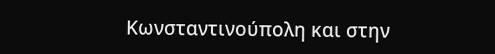Κωνσταντινούπολη και στην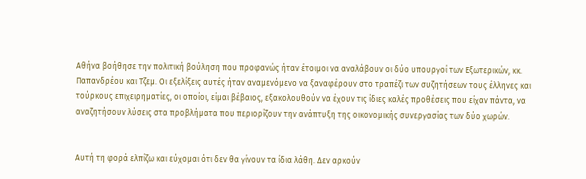Αθήνα βοήθησε την πολιτική βούληση που προφανώς ήταν έτοιμοι να αναλάβουν οι δύο υπουργοί των Εξωτερικών, κκ. Παπανδρέου και Τζεμ. Οι εξελίξεις αυτές ήταν αναμενόμενο να ξαναφέρουν στο τραπέζι των συζητήσεων τους έλληνες και τούρκους επιχειρηματίες, οι οποίοι, είμαι βέβαιος, εξακολουθούν να έχουν τις ίδιες καλές προθέσεις που είχαν πάντα, να αναζητήσουν λύσεις στα προβλήματα που περιορίζουν την ανάπτυξη της οικονομικής συνεργασίας των δύο χωρών.


Αυτή τη φορά ελπίζω και εύχομαι ότι δεν θα γίνουν τα ίδια λάθη. Δεν αρκούν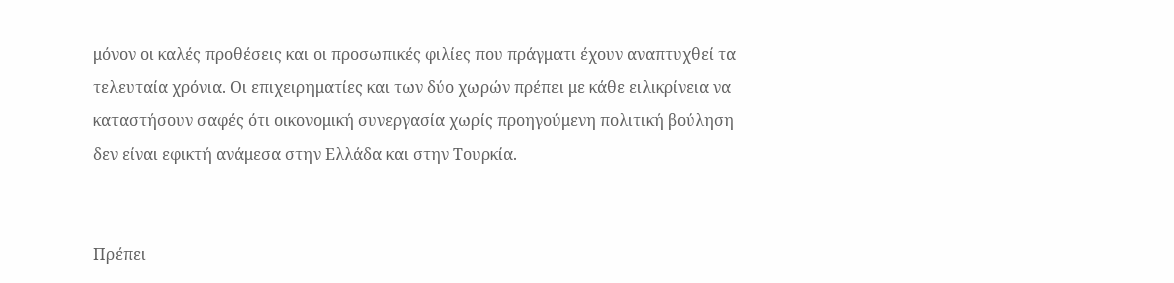μόνον οι καλές προθέσεις και οι προσωπικές φιλίες που πράγματι έχουν αναπτυχθεί τα τελευταία χρόνια. Οι επιχειρηματίες και των δύο χωρών πρέπει με κάθε ειλικρίνεια να καταστήσουν σαφές ότι οικονομική συνεργασία χωρίς προηγούμενη πολιτική βούληση δεν είναι εφικτή ανάμεσα στην Ελλάδα και στην Τουρκία.


Πρέπει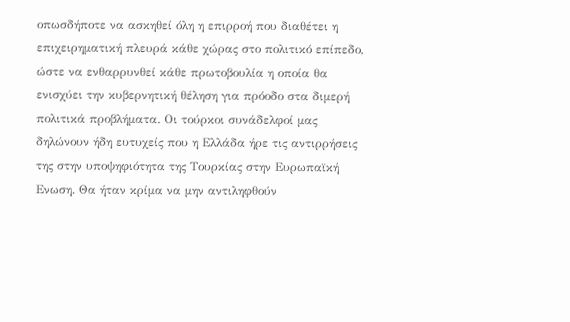οπωσδήποτε να ασκηθεί όλη η επιρροή που διαθέτει η επιχειρηματική πλευρά κάθε χώρας στο πολιτικό επίπεδο, ώστε να ενθαρρυνθεί κάθε πρωτοβουλία η οποία θα ενισχύει την κυβερνητική θέληση για πρόοδο στα διμερή πολιτικά προβλήματα. Οι τούρκοι συνάδελφοί μας δηλώνουν ήδη ευτυχείς που η Ελλάδα ήρε τις αντιρρήσεις της στην υποψηφιότητα της Τουρκίας στην Ευρωπαϊκή Ενωση. Θα ήταν κρίμα να μην αντιληφθούν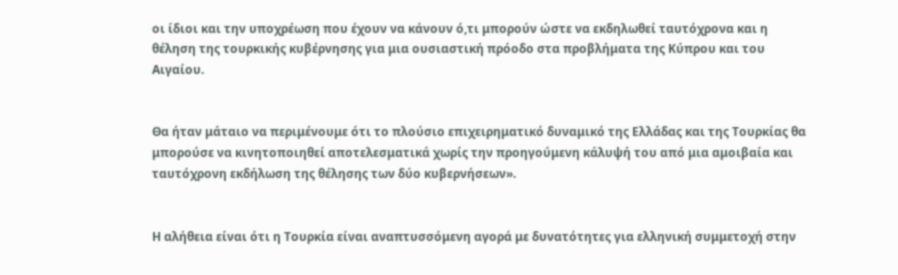οι ίδιοι και την υποχρέωση που έχουν να κάνουν ό,τι μπορούν ώστε να εκδηλωθεί ταυτόχρονα και η θέληση της τουρκικής κυβέρνησης για μια ουσιαστική πρόοδο στα προβλήματα της Κύπρου και του Αιγαίου.


Θα ήταν μάταιο να περιμένουμε ότι το πλούσιο επιχειρηματικό δυναμικό της Ελλάδας και της Τουρκίας θα μπορούσε να κινητοποιηθεί αποτελεσματικά χωρίς την προηγούμενη κάλυψή του από μια αμοιβαία και ταυτόχρονη εκδήλωση της θέλησης των δύο κυβερνήσεων».


Η αλήθεια είναι ότι η Τουρκία είναι αναπτυσσόμενη αγορά με δυνατότητες για ελληνική συμμετοχή στην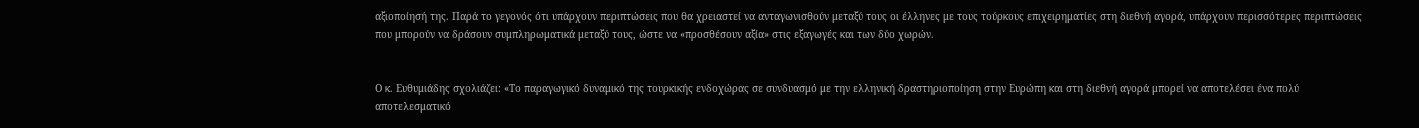αξιοποίησή της. Παρά το γεγονός ότι υπάρχουν περιπτώσεις που θα χρειαστεί να ανταγωνισθούν μεταξύ τους οι έλληνες με τους τούρκους επιχειρηματίες στη διεθνή αγορά, υπάρχουν περισσότερες περιπτώσεις που μπορούν να δράσουν συμπληρωματικά μεταξύ τους, ώστε να «προσθέσουν αξία» στις εξαγωγές και των δύο χωρών.


Ο κ. Ευθυμιάδης σχολιάζει: «Το παραγωγικό δυναμικό της τουρκικής ενδοχώρας σε συνδυασμό με την ελληνική δραστηριοποίηση στην Ευρώπη και στη διεθνή αγορά μπορεί να αποτελέσει ένα πολύ αποτελεσματικό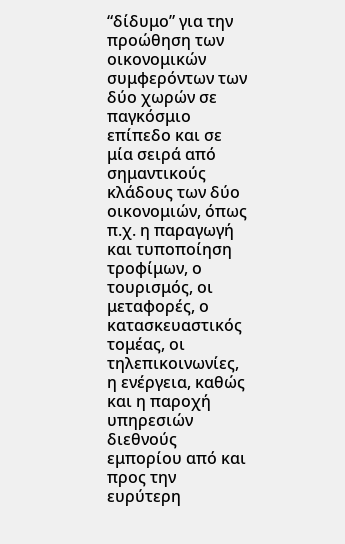“δίδυμο” για την προώθηση των οικονομικών συμφερόντων των δύο χωρών σε παγκόσμιο επίπεδο και σε μία σειρά από σημαντικούς κλάδους των δύο οικονομιών, όπως π.χ. η παραγωγή και τυποποίηση τροφίμων, ο τουρισμός, οι μεταφορές, ο κατασκευαστικός τομέας, οι τηλεπικοινωνίες, η ενέργεια, καθώς και η παροχή υπηρεσιών διεθνούς εμπορίου από και προς την ευρύτερη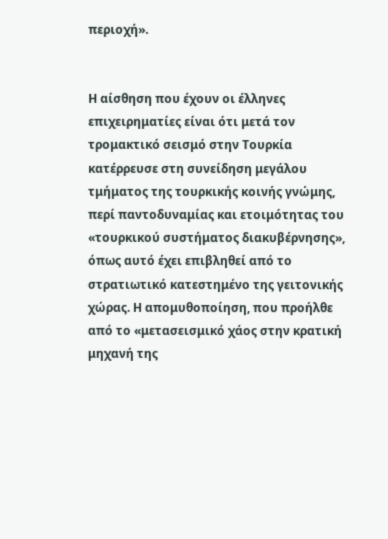περιοχή».


Η αίσθηση που έχουν οι έλληνες επιχειρηματίες είναι ότι μετά τον τρομακτικό σεισμό στην Τουρκία κατέρρευσε στη συνείδηση μεγάλου τμήματος της τουρκικής κοινής γνώμης, περί παντοδυναμίας και ετοιμότητας του «τουρκικού συστήματος διακυβέρνησης», όπως αυτό έχει επιβληθεί από το στρατιωτικό κατεστημένο της γειτονικής χώρας. Η απομυθοποίηση, που προήλθε από το «μετασεισμικό χάος στην κρατική μηχανή της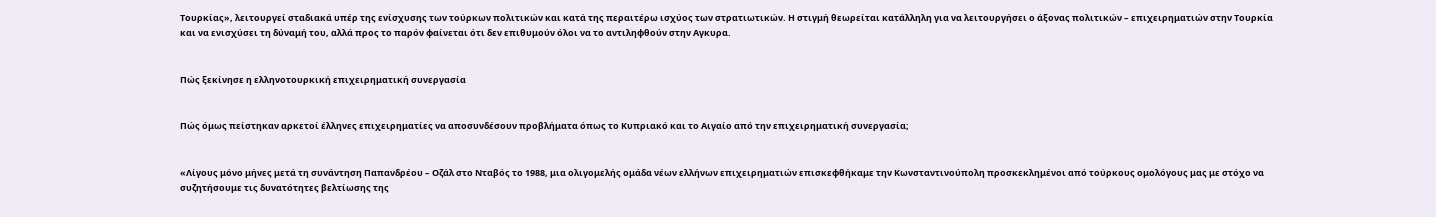Τουρκίας», λειτουργεί σταδιακά υπέρ της ενίσχυσης των τούρκων πολιτικών και κατά της περαιτέρω ισχύος των στρατιωτικών. Η στιγμή θεωρείται κατάλληλη για να λειτουργήσει ο άξονας πολιτικών – επιχειρηματιών στην Τουρκία και να ενισχύσει τη δύναμή του, αλλά προς το παρόν φαίνεται ότι δεν επιθυμούν όλοι να το αντιληφθούν στην Αγκυρα.


Πώς ξεκίνησε η ελληνοτουρκική επιχειρηματική συνεργασία


Πώς όμως πείστηκαν αρκετοί έλληνες επιχειρηματίες να αποσυνδέσουν προβλήματα όπως το Κυπριακό και το Αιγαίο από την επιχειρηματική συνεργασία;


«Λίγους μόνο μήνες μετά τη συνάντηση Παπανδρέου – Οζάλ στο Νταβός το 1988, μια ολιγομελής ομάδα νέων ελλήνων επιχειρηματιών επισκεφθήκαμε την Κωνσταντινούπολη προσκεκλημένοι από τούρκους ομολόγους μας με στόχο να συζητήσουμε τις δυνατότητες βελτίωσης της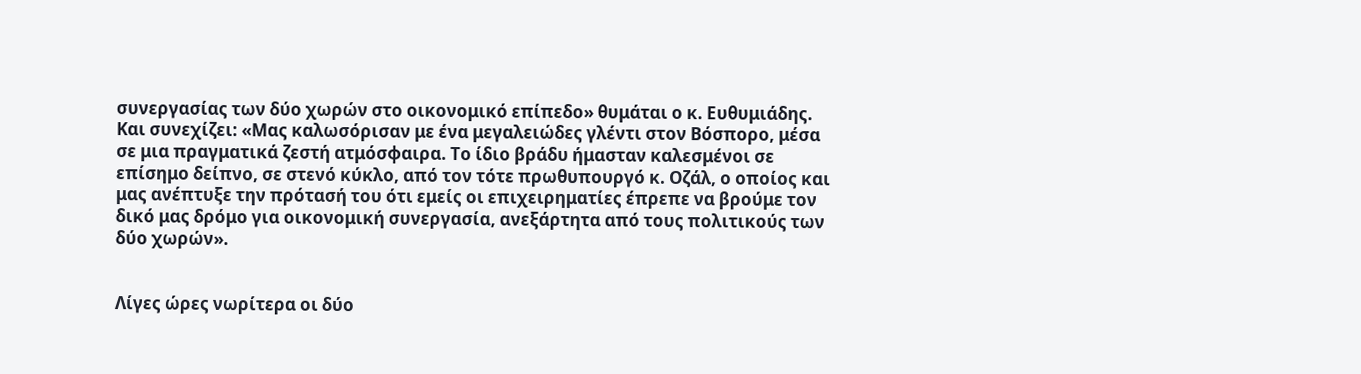συνεργασίας των δύο χωρών στο οικονομικό επίπεδο» θυμάται ο κ. Ευθυμιάδης. Και συνεχίζει: «Μας καλωσόρισαν με ένα μεγαλειώδες γλέντι στον Βόσπορο, μέσα σε μια πραγματικά ζεστή ατμόσφαιρα. Το ίδιο βράδυ ήμασταν καλεσμένοι σε επίσημο δείπνο, σε στενό κύκλο, από τον τότε πρωθυπουργό κ. Οζάλ, ο οποίος και μας ανέπτυξε την πρότασή του ότι εμείς οι επιχειρηματίες έπρεπε να βρούμε τον δικό μας δρόμο για οικονομική συνεργασία, ανεξάρτητα από τους πολιτικούς των δύο χωρών».


Λίγες ώρες νωρίτερα οι δύο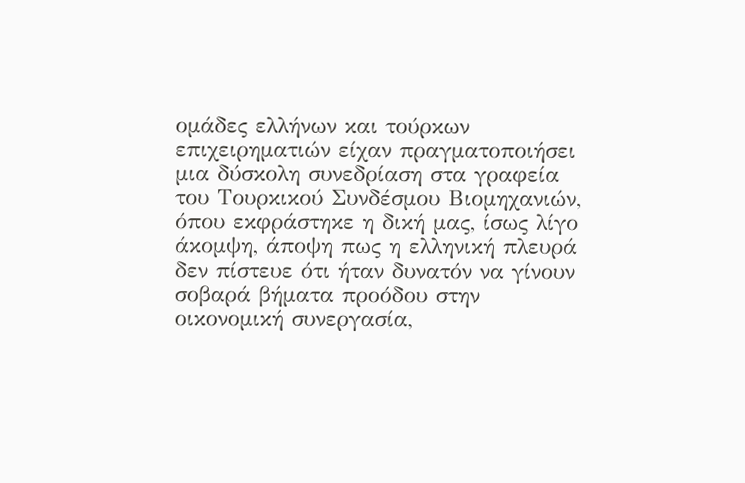ομάδες ελλήνων και τούρκων επιχειρηματιών είχαν πραγματοποιήσει μια δύσκολη συνεδρίαση στα γραφεία του Τουρκικού Συνδέσμου Βιομηχανιών, όπου εκφράστηκε η δική μας, ίσως λίγο άκομψη, άποψη πως η ελληνική πλευρά δεν πίστευε ότι ήταν δυνατόν να γίνουν σοβαρά βήματα προόδου στην οικονομική συνεργασία,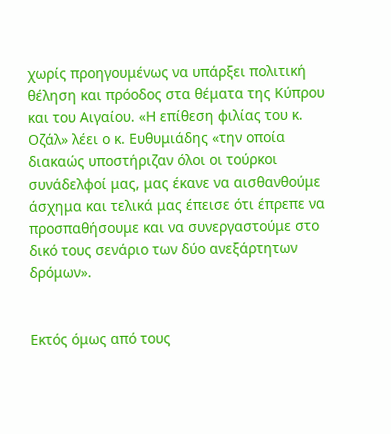χωρίς προηγουμένως να υπάρξει πολιτική θέληση και πρόοδος στα θέματα της Κύπρου και του Αιγαίου. «Η επίθεση φιλίας του κ. Οζάλ» λέει ο κ. Ευθυμιάδης «την οποία διακαώς υποστήριζαν όλοι οι τούρκοι συνάδελφοί μας, μας έκανε να αισθανθούμε άσχημα και τελικά μας έπεισε ότι έπρεπε να προσπαθήσουμε και να συνεργαστούμε στο δικό τους σενάριο των δύο ανεξάρτητων δρόμων».


Εκτός όμως από τους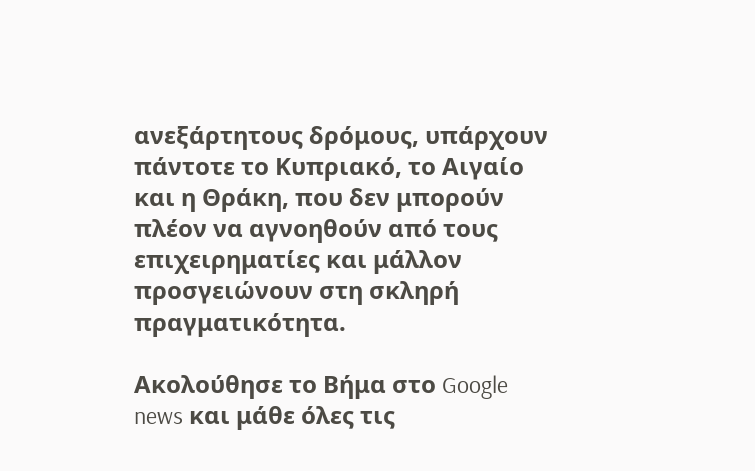ανεξάρτητους δρόμους, υπάρχουν πάντοτε το Κυπριακό, το Αιγαίο και η Θράκη, που δεν μπορούν πλέον να αγνοηθούν από τους επιχειρηματίες και μάλλον προσγειώνουν στη σκληρή πραγματικότητα.

Ακολούθησε το Βήμα στο Google news και μάθε όλες τις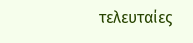τελευταίες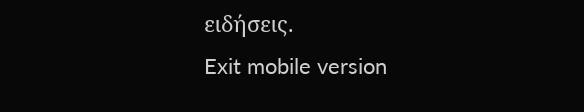ειδήσεις.
Exit mobile version